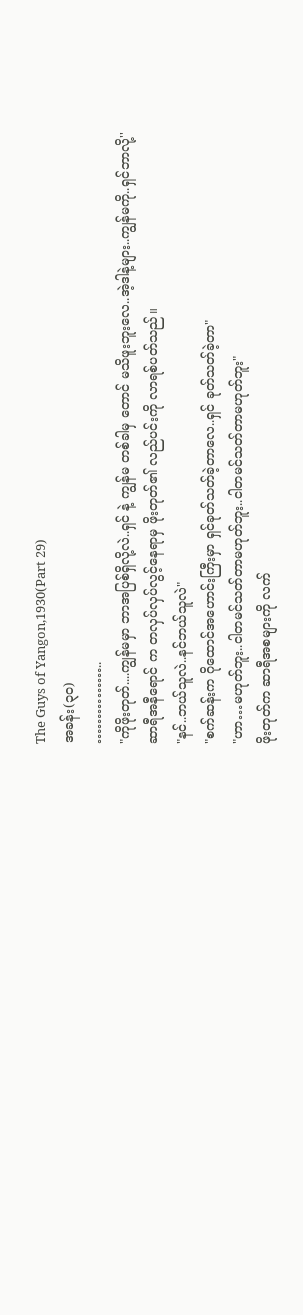The Guys of Yangon,1930(Part 29)
အခန်း(၃၀)
……………..
"ကိုဖိုးတုတ်....ကျွန်မမှာ ဘာအပြစ်ရှိလို့လဲ..ရှင် နဲ့ ကျွန်မ တစ်ခါမှ တောင် မသိဖူးဘူးလေ..အဲ့ဒါနဲ့များ..ကျွန်မကို..ရှင်ဘာလို့''
ဆာရီအနီရောင် က တလှပ်လှပ်လွင့်နေရာမှ ဖိုးတုတ်၏ လည်ပင်းကို လာရစ်ပတ်သည်။
"နင်..ဘယ်သူလဲ..နင်ဘယ်သူလဲ"
"စက်ဆန်းက ဂိုထောင်အဟောင်းကြီးမှာ ရှင်ခုတ်သတ်ခဲ့တာလေ..ရှင် ခုတ်သတ်ခဲ့တာ"
"ဟာ…မဟုတ်ဘူး..ငါတမင်သတ်တာမဟုတ်ဘူး..ငါတမင်သတ်တာမဟုတ်ဘူး"
ဖိုးတုတ်က ဆာရီအစများကို လက်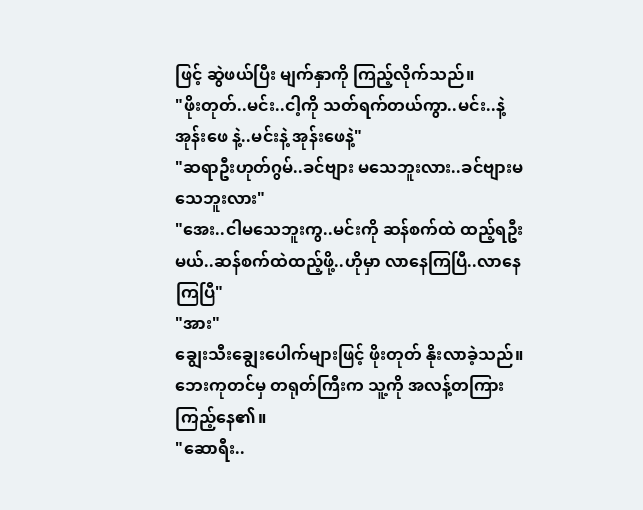ဖြင့် ဆွဲဖယ်ပြီး မျက်နှာကို ကြည့်လိုက်သည်။
"ဖိုးတုတ်..မင်း..ငါ့ကို သတ်ရက်တယ်ကွာ..မင်း..နဲ့ အုန်းဖေ နဲ့..မင်းနဲ့ အုန်းဖေနဲ့"
"ဆရာဦးဟုတ်ဂွမ်..ခင်ဗျား မသေဘူးလား..ခင်ဗျားမသေဘူးလား"
"အေး..ငါမသေဘူးကွ..မင်းကို ဆန်စက်ထဲ ထည့်ရဦးမယ်..ဆန်စက်ထဲထည့်ဖို့..ဟိုမှာ လာနေကြပြီ..လာနေကြပြီ"
"အား"
ချွေးသီးချွေးပေါက်များဖြင့် ဖိုးတုတ် နိုးလာခဲ့သည်။ ဘေးကုတင်မှ တရုတ်ကြီးက သူ့ကို အလန့်တကြားကြည့်နေ၏။
"ဆောရီး..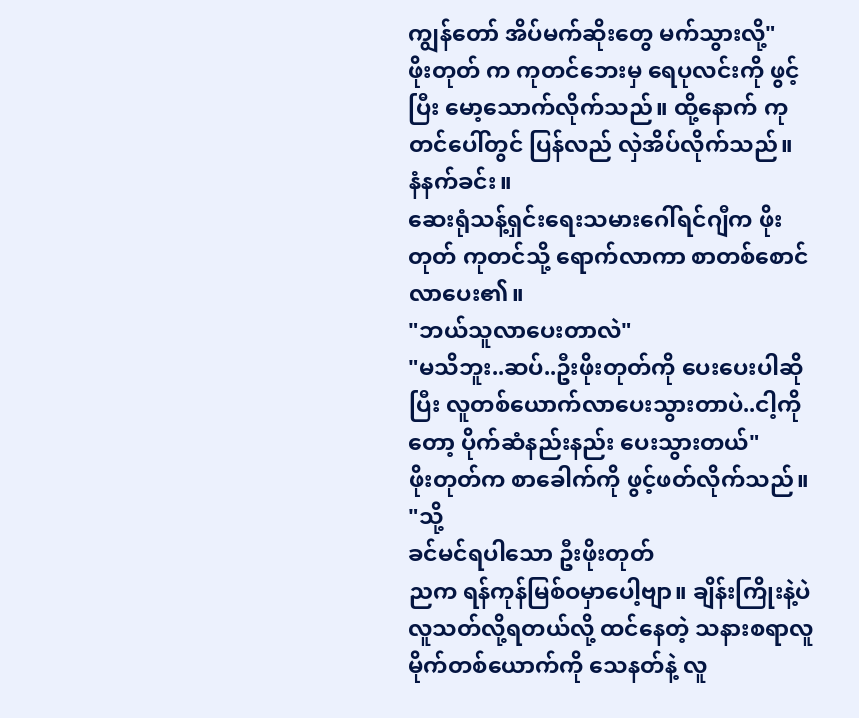ကျွန်တော် အိပ်မက်ဆိုးတွေ မက်သွားလို့"
ဖိုးတုတ် က ကုတင်ဘေးမှ ရေပုလင်းကို ဖွင့်ပြီး မော့သောက်လိုက်သည်။ ထို့နောက် ကုတင်ပေါ်တွင် ပြန်လည် လှဲအိပ်လိုက်သည်။
နံနက်ခင်း။
ဆေးရုံသန့်ရှင်းရေးသမားဂေါ်ရင်ဂျီက ဖိုးတုတ် ကုတင်သို့ ရောက်လာကာ စာတစ်စောင်လာပေး၏။
"ဘယ်သူလာပေးတာလဲ"
"မသိဘူး..ဆပ်..ဦးဖိုးတုတ်ကို ပေးပေးပါဆိုပြီး လူတစ်ယောက်လာပေးသွားတာပဲ..ငါ့ကိုတော့ ပိုက်ဆံနည်းနည်း ပေးသွားတယ်"
ဖိုးတုတ်က စာခေါက်ကို ဖွင့်ဖတ်လိုက်သည်။
"သို့
ခင်မင်ရပါသော ဦးဖိုးတုတ်
ညက ရန်ကုန်မြစ်ဝမှာပေါ့ဗျာ။ ချိန်းကြိုးနဲ့ပဲ လူသတ်လို့ရတယ်လို့ ထင်နေတဲ့ သနားစရာလူမိုက်တစ်ယောက်ကို သေနတ်နဲ့ လူ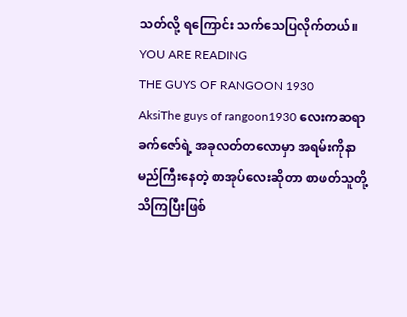သတ်လို့ ရကြောင်း သက်သေပြလိုက်တယ်။
YOU ARE READING
THE GUYS OF RANGOON 1930
AksiThe guys of rangoon1930 လေးကဆရာခက်ဇော်ရဲ့ အခုလတ်တလောမှာ အရမ်းကိုနာမည်ကြီးနေတဲ့ စာအုပ်လေးဆိုတာ စာဖတ်သူတို့သိကြပြီးဖြစ်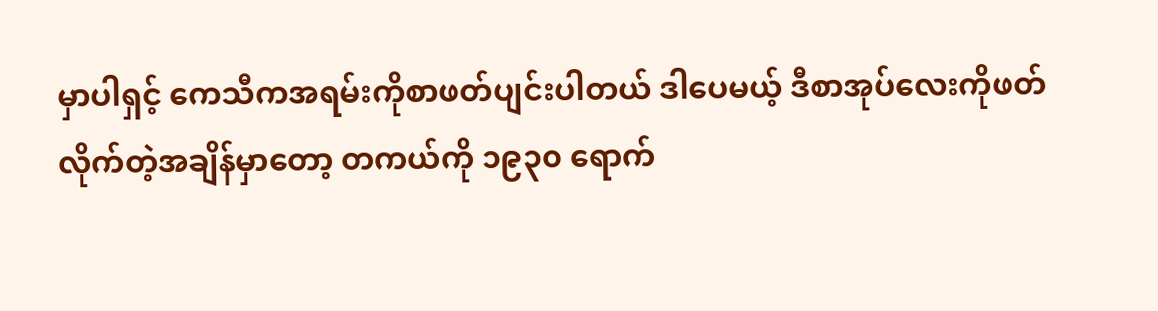မှာပါရှင့် ကေသီကအရမ်းကိုစာဖတ်ပျင်းပါတယ် ဒါပေမယ့် ဒီစာအုပ်လေးကိုဖတ်လိုက်တဲ့အချိန်မှာတော့ တကယ်ကို ၁၉၃၀ ရောက်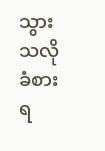သွားသလိုခံစားရ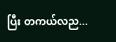ပြီး တကယ်လည...